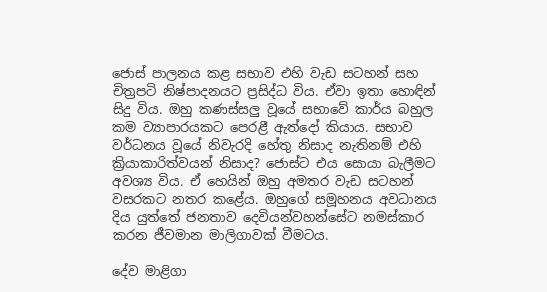ජොස් පාලනය කළ සභාව එහි වැඩ සටහන් සහ චිත්‍රපටි නිෂ්පාදනයට ප්‍රසිද්ධ විය. ඒවා ඉතා හොඳින් සිදු විය. ඔහු කණස්සලු වූයේ සභාවේ කාර්ය බහුල කම ව්‍යාපාරයකට පෙරළී ඇත්දෝ කියාය. සභාව වර්ධනය වූයේ නිවැරදි හේතු නිසාද නැතිනම් එහි ක්‍රියාකාරිත්වයන් නිසාද? ජොස්ට එය සොයා බැලීමට අවශ්‍ය විය. ඒ හෙයින් ඔහු අමතර වැඩ සටහන් වසරකට නතර කළේය. ඔහුගේ සමූහනය අවධානය දිය යුත්තේ ජනතාව දෙවියන්වහන්සේට නමස්කාර කරන ජීවමාන මාලිගාවක් වීමටය.

දේව මාළිගා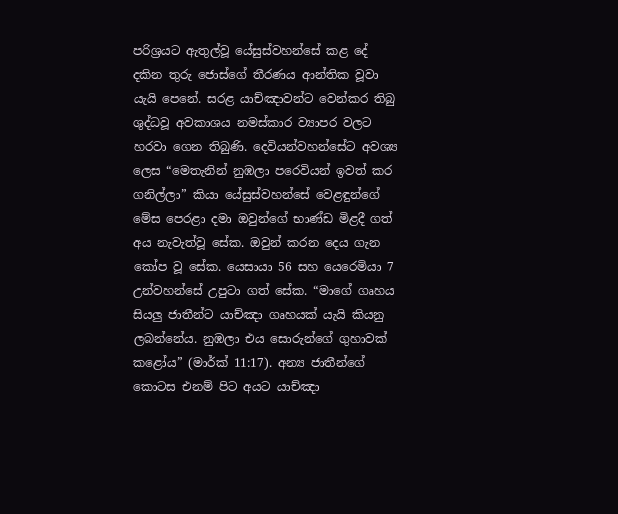පරිශ්‍රයට ඇතුල්වූ යේසුස්වහන්සේ කළ දේ දකින තුරු ජොස්ගේ තීරණය ආන්තික වූවා යැයි පෙනේ. සරළ යාච්ඤාවන්ට වෙන්කර තිබු ශුද්ධවූ අවකාශය නමස්කාර ව්‍යාපර වලට හරවා ගෙන තිබුණි. දෙවියන්වහන්සේට අවශ්‍ය ලෙස “මෙතැනින් නුඹලා පරෙවියන් ඉවත් කර ගනිල්ලා” කියා යේසුස්වහන්සේ වෙළඳුන්ගේ මේස පෙරළා දමා ඔවුන්ගේ භාණ්ඩ මිළදී ගත් අය නැවැත්වූ සේක. ඔවුන් කරන දෙය ගැන කෝප වූ සේක. යෙසායා 56 සහ යෙරෙමියා 7 උන්වහන්සේ උපුටා ගත් සේක. “මාගේ ගෘහය සියලු ජාතීන්ට යාච්ඤා ගෘහයක් යැයි කියනු ලබන්නේය. නුඹලා එය සොරුන්ගේ ගුහාවක් කළෝය” (මාර්ක් 11:17). අන්‍ය ජාතීන්ගේ කොටස එනම් පිට අයට යාච්ඤා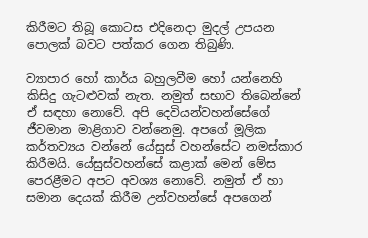කිරීමට තිබූ කොටස එදිනෙදා මුදල් උපයන පොලක් බවට පත්කර ගෙන තිබුණි.

ව්‍යාපාර හෝ කාර්ය බහුලවීම හෝ යන්නෙහි කිසිදු ගැටළුවක් නැත. නමුත් සභාව තිබෙන්නේ ඒ සඳහා නොවේ. අපි දෙවියන්වහන්සේගේ ජීවමාන මාළිගාව වන්නෙමු. අපගේ මූලික කර්තව්‍යය වන්නේ යේසුස් වහන්සේට නමස්කාර කිරීමයි. යේසුස්වහන්සේ කළාක් මෙන් මේස පෙරළීමට අපට අවශ්‍ය නොවේ. නමුත් ඒ හා සමාන දෙයක් කිරීම උන්වහන්සේ අපගෙන්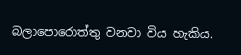බලාපොරොත්තු වනවා විය හැකිය.